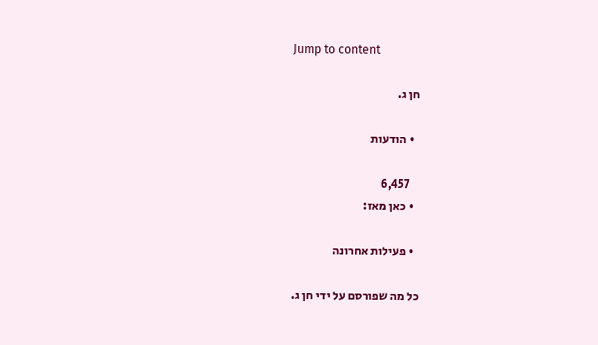Jump to content

חן ג.

  • הודעות

    6,457
  • כאן מאז:

  • פעילות אחרונה

כל מה שפורסם על ידי חן ג.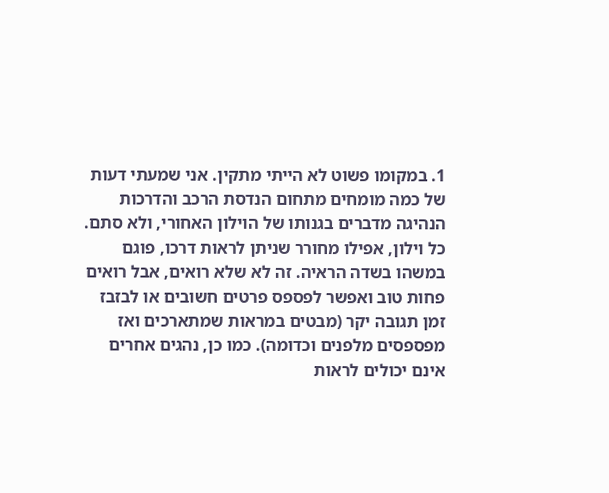1. במקומו פשוט לא הייתי מתקין. אני שמעתי דעות של כמה מומחים מתחום הנדסת הרכב והדרכות הנהיגה מדברים בגנותו של הוילון האחורי, ולא סתם. כל וילון, אפילו מחורר שניתן לראות דרכו, פוגם במשהו בשדה הראיה. זה לא שלא רואים, אבל רואים פחות טוב ואפשר לפספס פרטים חשובים או לבזבז זמן תגובה יקר (מבטים במראות שמתארכים ואז מפספסים מלפנים וכדומה). כמו כן, נהגים אחרים אינם יכולים לראות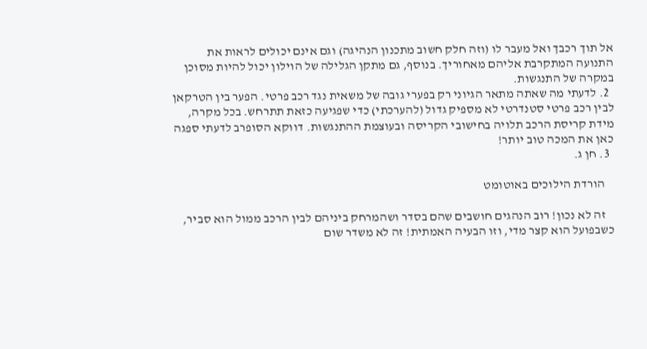אל תוך רכבך ואל מעבר לו (וזה חלק חשוב מתכנון הנהיגה) וגם אינם יכולים לראות את התנועה המתקרבת אליהם מאחוריך. בנוסף, גם מתקן הגלילה של הוילון יכול להיות מסוכן במקרה של התנגשות.
  2. לדעתי מה שאתה מתאר הגיוני רק בפערי גובה של משאית נגד רכב פרטי. הפער בין הטרקאן לבין רכב פרטי סטנדרטי לא מספיק גדול (להערכתי) כדי שפגיעה כזאת תתרחש. בכל מקרה, מידת קריסת הרכב תלויה בחישובי הקריסה ובעוצמת ההתנגשות. דווקא הסופרב לדעתי ספגה כאן את המכה טוב יותר!
  3. חן ג.

    הורדת הילוכים באוטומט

    זה לא נכון! רוב הנהגים חושבים שהם בסדר ושהמרחק ביניהם לבין הרכב ממול הוא סביר, כשבפועל הוא קצר מדי, וזו הבעיה האמתית! זה לא משדר שום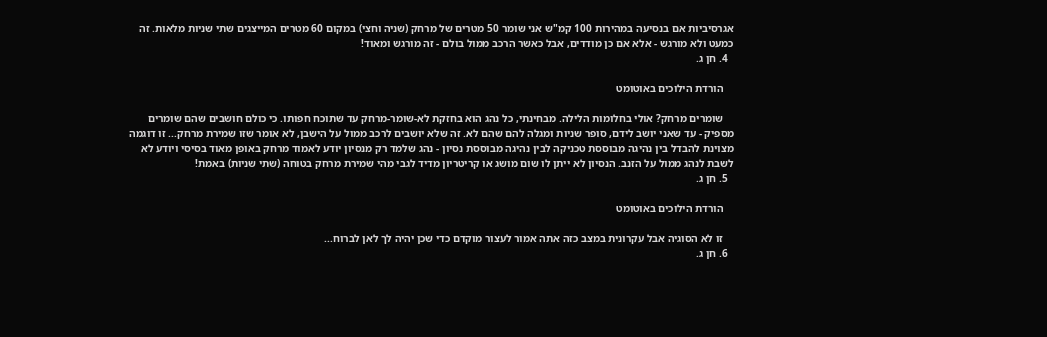אגרסיביות אם בנסיעה במהירות 100 קמ"ש אני שומר 50 מטרים של מרחק (שניה וחצי) במקום 60 מטרים המייצגים שתי שניות מלאות. זה כמעט ולא מורגש - אלא אם כן מודדים, אבל כאשר הרכב ממול בולם - זה מורגש ומאוד!
  4. חן ג.

    הורדת הילוכים באוטומט

    שומרים מרחק? אולי בחלומות הלילה. מבחינתי, כל נהג הוא בחזקת לא-שומר-מרחק עד שתוכח חפותו. כי כולם חושבים שהם שומרים מספיק - עד שאני יושב לידם, סופר שניות ומגלה להם שהם לא. זה שלא יושבים לרכב ממול על הישבן, לא אומר שזו שמירת מרחק... זו דוגמה מצוינת להבדל בין נהיגה מבוססת טכניקה לבין נהיגה מבוססת נסיון - נהג שלמד רק מנסיון יודע לאמוד מרחק באופן מאוד בסיסי ויודע לא לשבת לנהג ממול על הזנב. הנסיון לא ייתן לו שום מושג או קריטריון מדיד לגבי מהי שמירת מרחק בטוחה (שתי שניות) באמת!
  5. חן ג.

    הורדת הילוכים באוטומט

    זו לא הסוגיה אבל עקרונית במצב כזה אתה אמור לעצור מוקדם כדי שכן יהיה לך לאן לברוח...
  6. חן ג.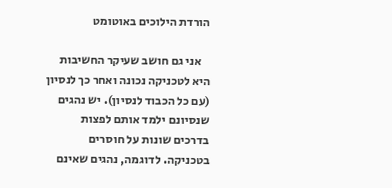הורדת הילוכים באוטומט

    אני גם חושב שעיקר החשיבות היא לטכניקה נכונה ואחר כך לנסיון (עם כל הכבוד לנסיון). יש נהגים שנסיונם ילמד אותם לפצות בדרכים שונות על חוסרים בטכניקה. לדוגמה, נהגים שאינם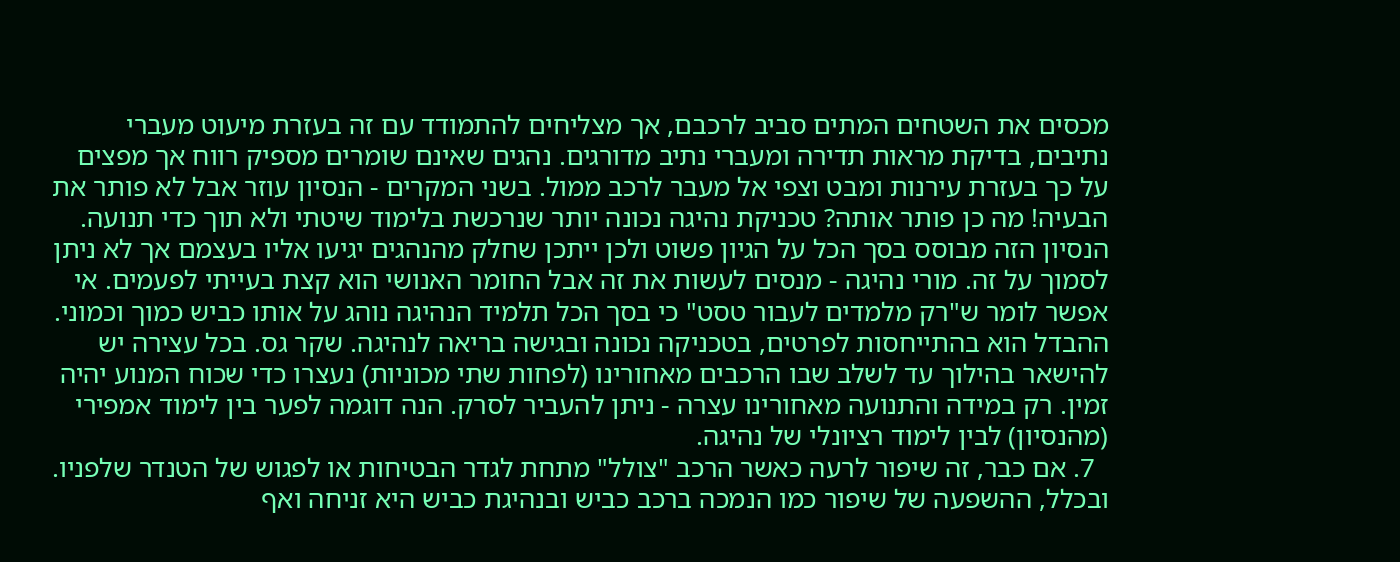מכסים את השטחים המתים סביב לרכבם, אך מצליחים להתמודד עם זה בעזרת מיעוט מעברי נתיבים, בדיקת מראות תדירה ומעברי נתיב מדורגים. נהגים שאינם שומרים מספיק רווח אך מפצים על כך בעזרת עירנות ומבט וצפי אל מעבר לרכב ממול. בשני המקרים - הנסיון עוזר אבל לא פותר את הבעיה! מה כן פותר אותה? טכניקת נהיגה נכונה יותר שנרכשת בלימוד שיטתי ולא תוך כדי תנועה. הנסיון הזה מבוסס בסך הכל על הגיון פשוט ולכן ייתכן שחלק מהנהגים יגיעו אליו בעצמם אך לא ניתן לסמוך על זה. מורי נהיגה - מנסים לעשות את זה אבל החומר האנושי הוא קצת בעייתי לפעמים. אי אפשר לומר ש"רק מלמדים לעבור טסט" כי בסך הכל תלמיד הנהיגה נוהג על אותו כביש כמוך וכמוני. ההבדל הוא בהתייחסות לפרטים, בטכניקה נכונה ובגישה בריאה לנהיגה. שקר גס. בכל עצירה יש להישאר בהילוך עד לשלב שבו הרכבים מאחורינו (לפחות שתי מכוניות) נעצרו כדי שכוח המנוע יהיה זמין. רק במידה והתנועה מאחורינו עצרה - ניתן להעביר לסרק. הנה דוגמה לפער בין לימוד אמפירי (מהנסיון) לבין לימוד רציונלי של נהיגה.
  7. אם כבר, זה שיפור לרעה כאשר הרכב "צולל" מתחת לגדר הבטיחות או לפגוש של הטנדר שלפניו. ובכלל, ההשפעה של שיפור כמו הנמכה ברכב כביש ובנהיגת כביש היא זניחה ואף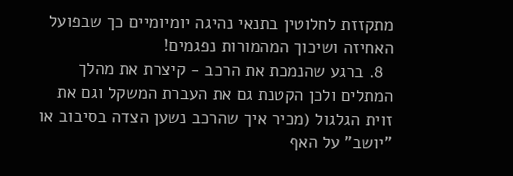מתקזזת לחלוטין בתנאי נהיגה יומיומיים כך שבפועל האחיזה ושיכוך המהמורות נפגמים!
  8. ברגע שהנמכת את הרכב - קיצרת את מהלך המתלים ולכן הקטנת גם את העברת המשקל וגם את זוית הגלגול (מכיר איך שהרכב נשען הצדה בסיבוב או "יושב" על האף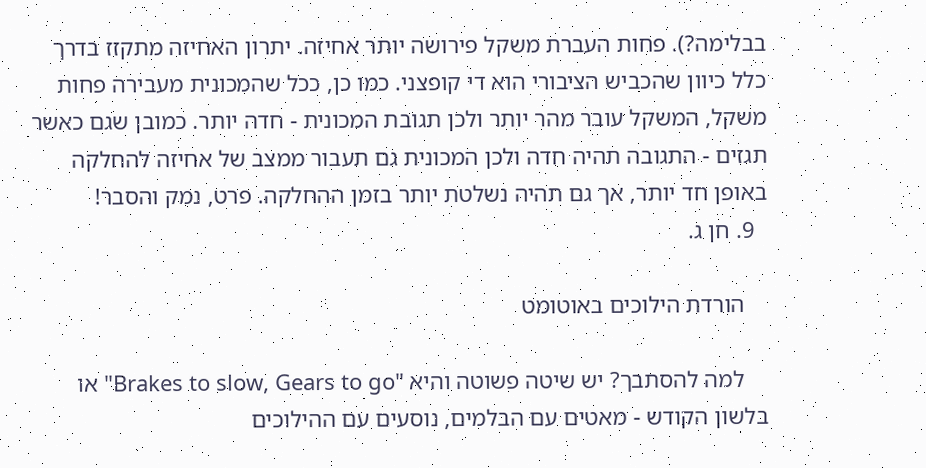בבלימה?). פחות העברת משקל פירושה יותר אחיזה. יתרון האחיזה מתקזז בדרך כלל כיוון שהכביש הציבורי הוא די קופצני. כמו כן, ככל שהמכונית מעבירה פחות משקל, המשקל עובר מהר יותר ולכן תגובת המכונית - חדה יותר. כמובן שגם כאשר תגזים - התגובה תהיה חדה ולכן המכונית גם תעבור ממצב של אחיזה להחלקה באופן חד יותר, אך גם תהיה נשלטת יותר בזמן ההחלקה. פרט, נמק והסבר!
  9. חן ג.

    הורדת הילוכים באוטומט

    למה להסתבך? יש שיטה פשוטה והיא "Brakes to slow, Gears to go" או בלשון הקודש - מאטים עם הבלמים, נוסעים עם ההילוכים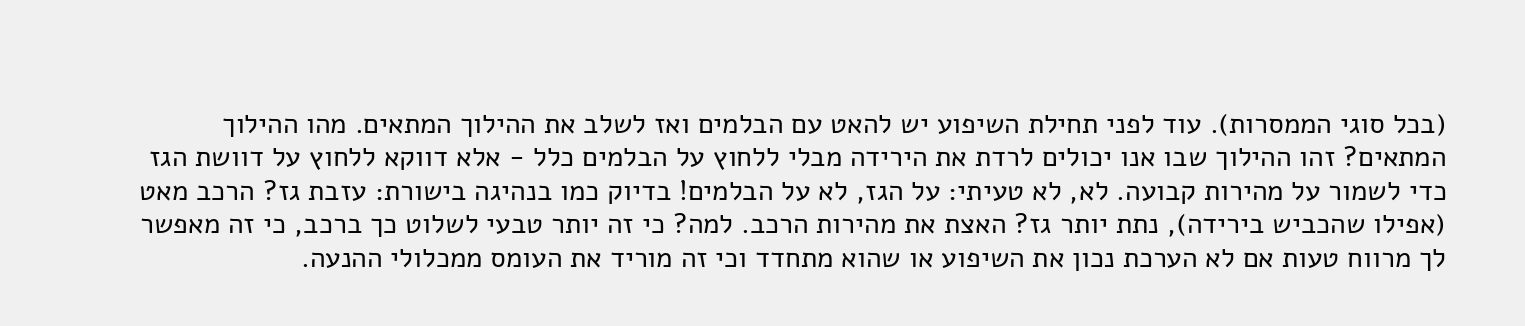(בכל סוגי הממסרות). עוד לפני תחילת השיפוע יש להאט עם הבלמים ואז לשלב את ההילוך המתאים. מהו ההילוך המתאים? זהו ההילוך שבו אנו יכולים לרדת את הירידה מבלי ללחוץ על הבלמים כלל - אלא דווקא ללחוץ על דוושת הגז כדי לשמור על מהירות קבועה. לא, לא טעיתי: על הגז, לא על הבלמים! בדיוק כמו בנהיגה בישורת: עזבת גז? הרכב מאט (אפילו שהכביש בירידה), נתת יותר גז? האצת את מהירות הרכב. למה? כי זה יותר טבעי לשלוט כך ברכב, כי זה מאפשר לך מרווח טעות אם לא הערכת נכון את השיפוע או שהוא מתחדד וכי זה מוריד את העומס ממכלולי ההנעה.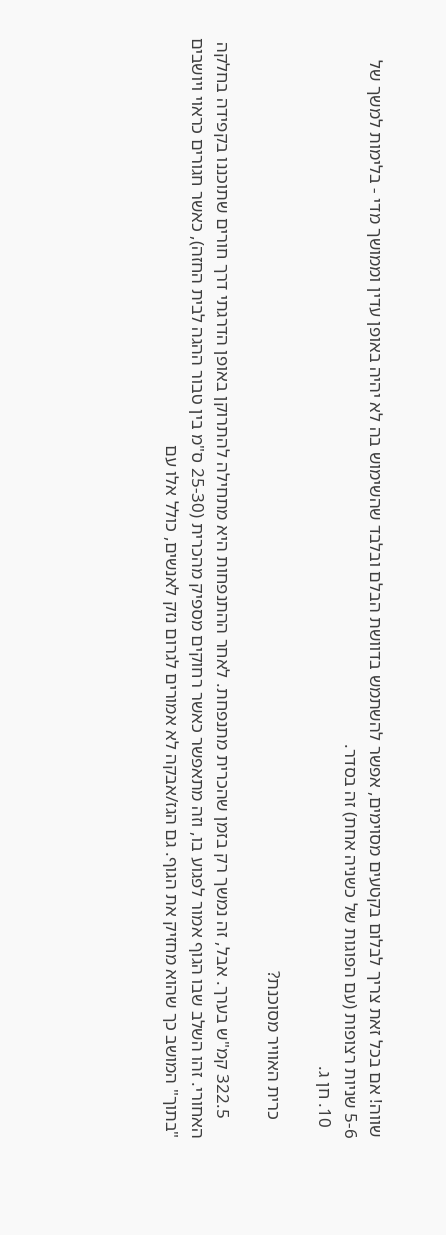שווה! אם בכל זאת צריך לבלום בקטעים מסוימים, אפשר להשתמש בדוושת הבלם ובלבד שהשימוש בה לא יהיה באופן עדין וממושך מדי - בלימות למשך של 5-6 שניות רצופות (עם הפוגות של כשניה אחת) זה בסדר.
  10. חן ג.

    כרית האוויר מסוכנת?

    322.5 קמ"ש בערך. אבל, זה נמשך רק בזמן שהכרית מתנפחת. לאחר ההתנפחות היא מתחילה להתרוקן באופן הדרגתי דרך חורים שתוכננו בקפידה בחלקה האחורי. זהו השלב שבו הגוף אמור לפגוע בו, וזה מתאפשר כאשר רחוקים מספיק מהכרית (25-30 ס"מ בין טבור ההגה לבית החזה), כאשר חגורים כראוי ויושבים "בתוך" המושב כך שהוא מחזיק את הגוף. גם הגז/אבקה לא אמורים לגרום נזק לאנשים, כולל אלו עם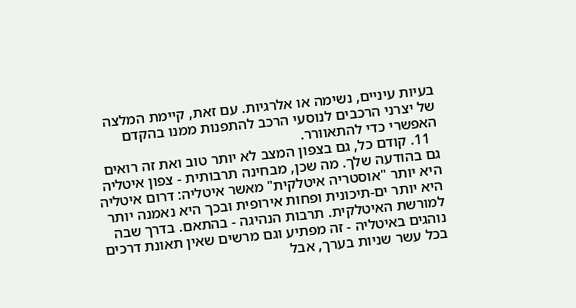בעיות עיניים, נשימה או אלרגיות. עם זאת, קיימת המלצה של יצרני הרכבים לנוסעי הרכב להתפנות ממנו בהקדם האפשרי כדי להתאוורר.
  11. קודם כל, גם בצפון המצב לא יותר טוב ואת זה רואים גם בהודעה שלך. מה שכן, מבחינה תרבותית - צפון איטליה היא יותר "אוסטריה איטלקית" מאשר איטליה: דרום איטליה היא יותר ים-תיכונית ופחות אירופית ובכך היא נאמנה יותר למורשת האיטלקית. תרבות הנהיגה - בהתאם. בדרך שבה נוהגים באיטליה - זה מפתיע וגם מרשים שאין תאונת דרכים בכל עשר שניות בערך, אבל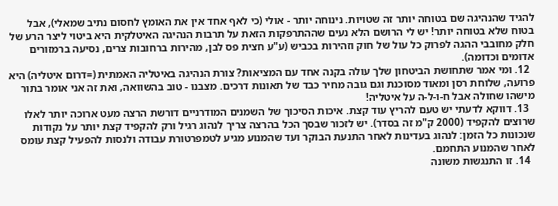להגיד שהנהיגה שם בטוחה יותר זה שטויות. נינוחה יותר - אולי (כי לאף אחד אין את האומץ לחסום נתיב שמאלי), אבל בטוח שלא בטוחה יותר! יש לי הרושם הלא נעים שההתרפקות הזאת על תרבות הנהיגה האיטלקית היא ביטוי ליצר הרע של חלק מחובבי ההגה לפרוק כל עול של חוק וזהירות בכביש (ע"ע חצית פס לבן, מהירות ברחובות צרים, נסיעה ברמזורים אדומים וכדומה).
  12. ומי אמר שתחושת הביטחון שלך עולה בקנה אחד עם המציאות? צורת הנהיגה באיטליה האמתית (=דרום איטליה) היא פרועה, שלוחת רסן ומאוד מסוכנת וגם גובה מחיר כבד של תאונות דרכים. מצבנו - טוב בהשוואה, ואת זה אני אומר בתור מישהו שחולה אבל ח-ו-ל-ה על איטליה!
  13. דווקא לדעתי יש טעם להריץ עוד קצת. איכות הסיכוך של השמנים המודרניים דורשת הרצה מעט ארוכה יותר לאלו שרוצים להקפיד (2000 ק"מ זה בסדר). יש לזכור שבסך הכל בהרצה צריך לנהוג רגיל ורק להקפיד קצת יותר על נקודות שנכונות כל הזמן: לנהוג בעדינות לאחר התנעת הבוקר ועד שהמנוע מגיע לטמפרטורת עבודה ולנסות להפעיל קצת עומס לאחר שהמנוע התחמם.
  14. זו התנגשות משונה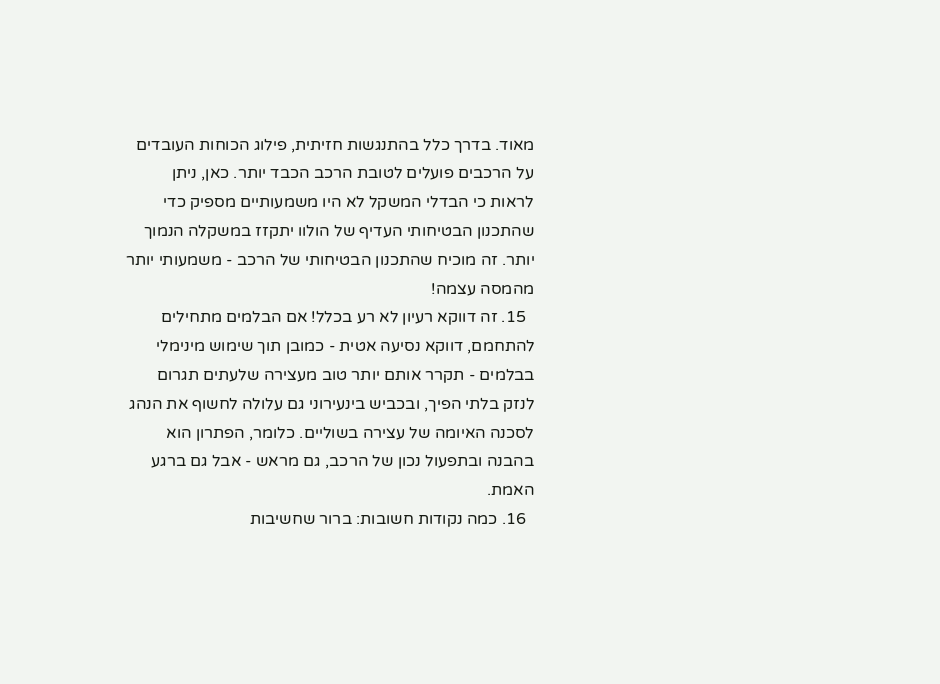מאוד. בדרך כלל בהתנגשות חזיתית, פילוג הכוחות העובדים על הרכבים פועלים לטובת הרכב הכבד יותר. כאן, ניתן לראות כי הבדלי המשקל לא היו משמעותיים מספיק כדי שהתכנון הבטיחותי העדיף של הולוו יתקזז במשקלה הנמוך יותר. זה מוכיח שהתכנון הבטיחותי של הרכב - משמעותי יותר מהמסה עצמה!
  15. זה דווקא רעיון לא רע בכלל! אם הבלמים מתחילים להתחמם, דווקא נסיעה אטית - כמובן תוך שימוש מינימלי בבלמים - תקרר אותם יותר טוב מעצירה שלעתים תגרום לנזק בלתי הפיך, ובכביש בינעירוני גם עלולה לחשוף את הנהג לסכנה האיומה של עצירה בשוליים. כלומר, הפתרון הוא בהבנה ובתפעול נכון של הרכב, גם מראש - אבל גם ברגע האמת.
  16. כמה נקודות חשובות: ברור שחשיבות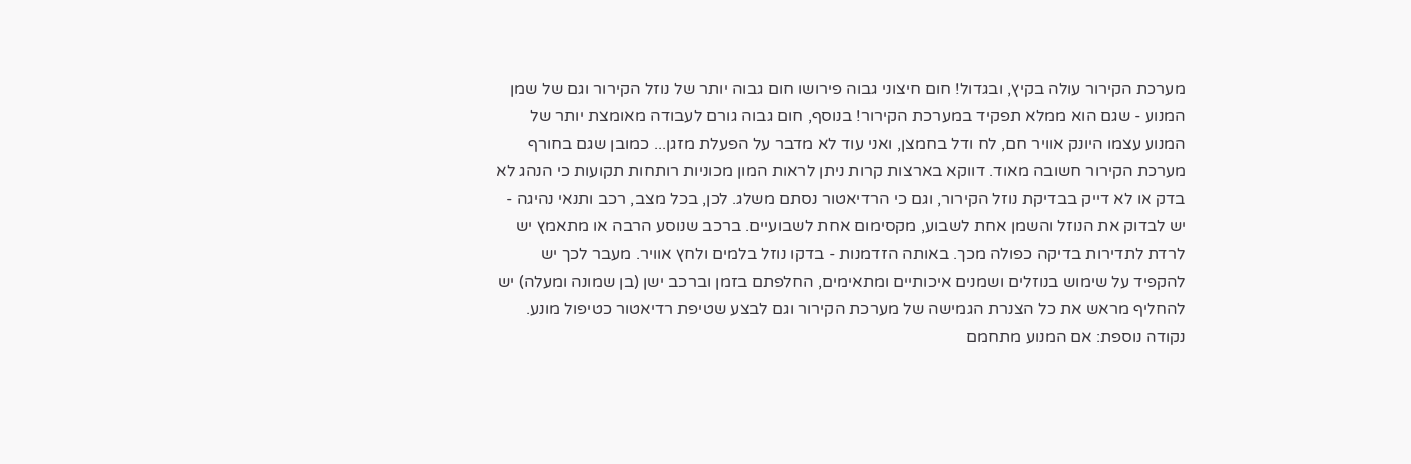מערכת הקירור עולה בקיץ, ובגדול! חום חיצוני גבוה פירושו חום גבוה יותר של נוזל הקירור וגם של שמן המנוע - שגם הוא ממלא תפקיד במערכת הקירור! בנוסף, חום גבוה גורם לעבודה מאומצת יותר של המנוע עצמו היונק אוויר חם, לח ודל בחמצן, ואני עוד לא מדבר על הפעלת מזגן... כמובן שגם בחורף מערכת הקירור חשובה מאוד. דווקא בארצות קרות ניתן לראות המון מכוניות רותחות תקועות כי הנהג לא בדק או לא דייק בבדיקת נוזל הקירור, וגם כי הרדיאטור נסתם משלג. לכן, בכל מצב, רכב ותנאי נהיגה - יש לבדוק את הנוזל והשמן אחת לשבוע, מקסימום אחת לשבועיים. ברכב שנוסע הרבה או מתאמץ יש לרדת לתדירות בדיקה כפולה מכך. באותה הזדמנות - בדקו נוזל בלמים ולחץ אוויר. מעבר לכך יש להקפיד על שימוש בנוזלים ושמנים איכותיים ומתאימים, החלפתם בזמן וברכב ישן (בן שמונה ומעלה) יש להחליף מראש את כל הצנרת הגמישה של מערכת הקירור וגם לבצע שטיפת רדיאטור כטיפול מונע. נקודה נוספת: אם המנוע מתחמם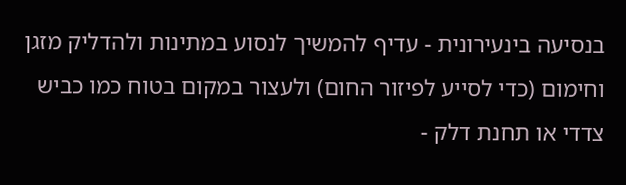בנסיעה בינעירונית - עדיף להמשיך לנסוע במתינות ולהדליק מזגן וחימום (כדי לסייע לפיזור החום) ולעצור במקום בטוח כמו כביש צדדי או תחנת דלק -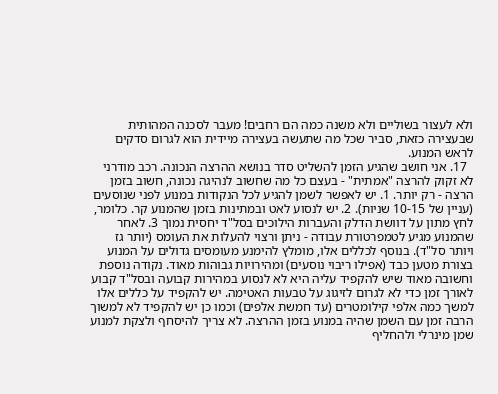ולא לעצור בשוליים ולא משנה כמה הם רחבים! מעבר לסכנה המהותית שבעצירה כזאת, סביר שכל מה שתעשה בעצירה מיידית הוא לגרום סדקים לראש המנוע.
  17. אני חושב שהגיע הזמן להשליט סדר בנושא ההרצה הנכונה. רכב מודרני לא זקוק להרצה "אמתית" - בעצם כל מה שחשוב לנהיגה נכונה, חשוב בזמן הרצה - רק יותר. 1. יש לאפשר לשמן להגיע לכל הנקודות במנוע לפני שנוסעים (עניין של 10-15 שניות). 2. יש לנסוע לאט ובמתינות בזמן שהמנוע קר. כלומר, לחץ מתון על דוושת הדלק והעברות הילוכים בסל"ד יחסית נמוך 3. לאחר שהמנוע מגיע לטמפרטורת עבודה - ניתן ורצוי להעלות את העומס (יותר גז ויותר סל"ד). בנוסף לכללים אלו, מומלץ להימנע מעומסים גדולים על המנוע בצורת מטען כבד (אפילו ריבוי נוסעים) ומהירויות גבוהות מאוד. נקודה נוספת וחשובה מאוד שיש להקפיד עליה היא לא לנסוע במהירות קבועה ובסל"ד קבוע לאורך זמן כדי לא לגרום לזיגוג על טבעות האטימה. יש להקפיד על כללים אלו למשך כמה אלפי קילומטרים (עד חמשת אלפים) וכמו כן יש להקפיד לא למשוך הרבה זמן עם השמן שהיה במנוע בזמן ההרצה. לא צריך להיסחף ולצקת למנוע שמן מינרלי ולהחליף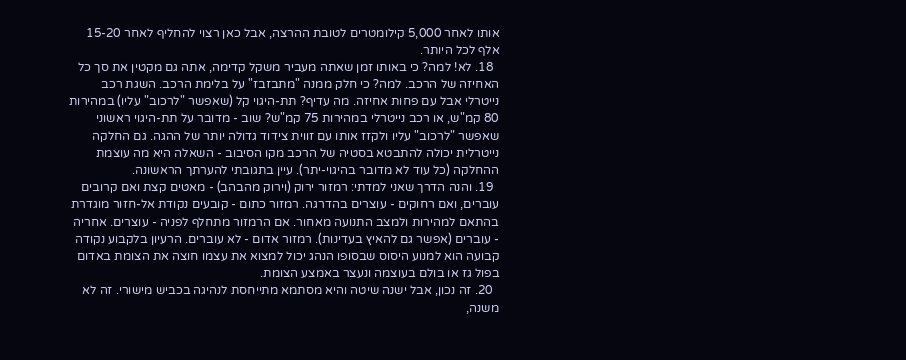אותו לאחר 5,000 קילומטרים לטובת ההרצה, אבל כאן רצוי להחליף לאחר 15-20 אלף לכל היותר.
  18. לא! למה? כי באותו זמן שאתה מעביר משקל קדימה, אתה גם מקטין את סך כל האחיזה של הרכב. למה? כי חלק ממנה "מתבזבז" על בלימת הרכב. השגת רכב נייטרלי אבל עם פחות אחיזה. מה עדיף? תת-היגוי קל (שאפשר "לרכוב" עליו) במהירות 80 קמ"ש, או רכב נייטרלי במהירות 75 קמ"ש? שוב - מדובר על תת-היגוי ראשוני שאפשר "לרכוב" עליו ולקזז אותו עם זווית צידוד גדולה יותר של ההגה. גם החלקה נייטרלית יכולה להתבטא בסטיה של הרכב מקו הסיבוב - השאלה היא מה עוצמת ההחלקה (כל עוד לא מדובר בהיגוי-יתר). עיין בתגובתי להערתך הראשונה.
  19. והנה הדרך שאני למדתי: רמזור ירוק (וירוק מהבהב) - מאטים קצת ואם קרובים עוברים, ואם רחוקים - עוצרים בהדרגה. רמזור כתום - קובעים נקודת אל-חזור מוגדרת בהתאם למהירות ולמצב התנועה מאחור. אם הרמזור מתחלף לפניה - עוצרים. אחריה - עוברים (אפשר גם להאיץ בעדינות). רמזור אדום - לא עוברים. הרעיון בלקבוע נקודה קבועה הוא למנוע היסוס שבסופו הנהג יכול למצוא את עצמו חוצה את הצומת באדום בפול גז או בולם בעוצמה ונעצר באמצע הצומת.
  20. זה נכון, אבל ישנה שיטה והיא מסתמא מתייחסת לנהיגה בכביש מישורי. זה לא משנה,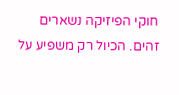חוקי הפיזיקה נשארים זהים. הכיול רק משפיע על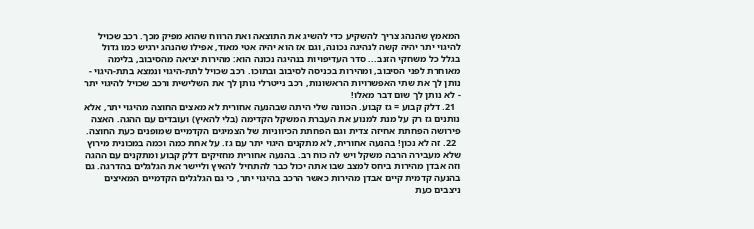המאמץ שהנהג צריך להשקיע כדי להשיג את התוצאה ואת הרווח שהוא מפיק מכך. רכב שכויל להיגוי יתר יהיה קשה לנהיגה נכונה, וגם אז הוא יהיה אטי מאוד, אפילו שהנהג ירגיש כמו גדול בגלל כל משחקי הזנב... סדר העדיפויות בנהיגה נכונה הוא: מהירות יציאה מהסיבוב, בלימה מאוחרת לפני הסיבוב, ומהירות בכניסה לסיבוב ובתוכו. רכב שכויל לתת-היגוי ונמצא בתת-היגוי - נותן לך את שתי האפשרויות הראשונות, רכב נייטרלי נותן לך את השלישית ורכב שכויל להיגוי יתר - לא נותן לך שום דבר מאלו!
  21. דלק קבוע = גז קבוע. הכוונה שלי היתה שבהנעה אחורית לא מאצים החוצה מהיגוי יתר, אלא נותנים גז רק על מנת למנוע את העברת המשקל הקדימה (בלי להאיץ) ועובדים עם ההגה. האצה פירושה הפחתת אחיזה צדית וגם הפחתת הכיווניות של הצמיגים הקדמיים שמופנים כעת החוצה.
  22. זה לא נכון! בהנעה אחורית, לא מתקנים היגוי יתר עם גז. על אחת כמה וכמה במכונית מירוץ שלא מעבירה הרבה משקל ויש לה כוח רב. בהנעה אחורית מחזיקים דלק קבוע ומתקנים עם ההגה וזה אבדן מהירות ביחס למצב שבו אתה יכול כבר להתחיל להאיץ וליישר את הגלגלים בהדרגה. גם בהנעה קדמית קיים אבדן מהירות כאשר הרכב בהיגוי יתר, כי גם הגלגלים הקדמיים המאיצים ניצבים כעת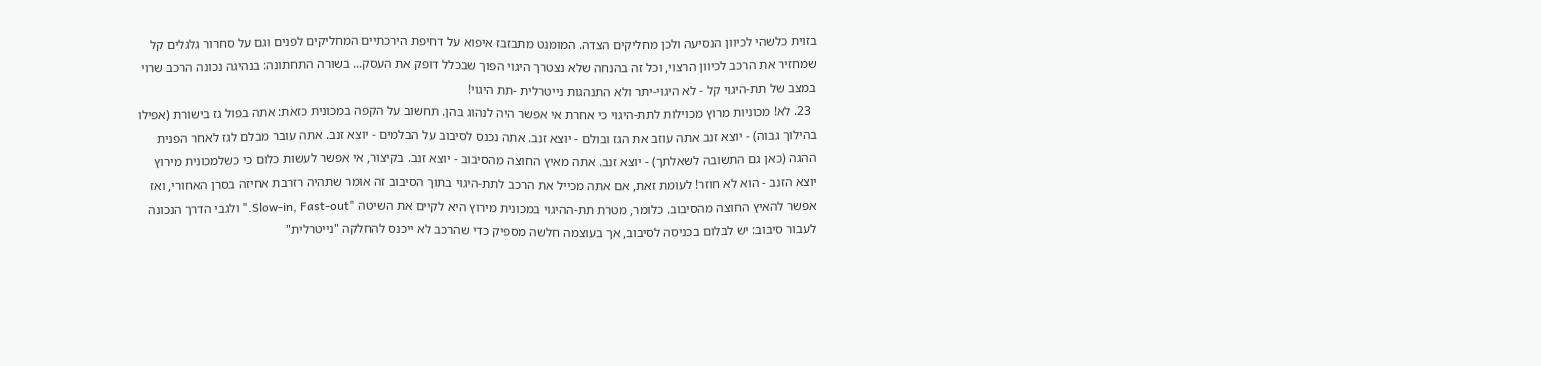בזוית כלשהי לכיוון הנסיעה ולכן מחליקים הצדה. המומנט מתבזבז איפוא על דחיפת הירכתיים המחליקים לפנים וגם על סחרור גלגלים קל שמחזיר את הרכב לכיוון הרצוי, וכל זה בהנחה שלא נצטרך היגוי הפוך שבכלל דופק את העסק... בשורה התחתונה: בנהיגה נכונה הרכב שרוי במצב של תת-היגוי קל - לא היגוי-יתר ולא התנהגות נייטרלית -תת היגוי!
  23. לא! מכוניות מרוץ מכוילות לתת-היגוי כי אחרת אי אפשר היה לנהוג בהן. תחשוב על הקפה במכונית כזאת: אתה בפול גז בישורת (אפילו בהילוך גבוה) - יוצא זנב אתה עוזב את הגז ובולם - יוצא זנב. אתה נכנס לסיבוב על הבלמים - יוצא זנב. אתה עובר מבלם לגז לאחר הפנית ההגה (כאן גם התשובה לשאלתך) - יוצא זנב. אתה מאיץ החוצה מהסיבוב - יוצא זנב. בקיצור, אי אפשר לעשות כלום כי כשלמכונית מירוץ יוצא הזנב - הוא לא חוזר! לעומת זאת, אם אתה מכייל את הרכב לתת-היגוי בתוך הסיבוב זה אומר שתהיה רזרבת אחיזה בסרן האחורי, ואז אפשר להאיץ החוצה מהסיבוב. כלומר, מטרת תת-ההיגוי במכונית מירוץ היא לקיים את השיטה "Slow-in, Fast-out." ולגבי הדרך הנכונה לעבור סיבוב: יש לבלום בכניסה לסיבוב, אך בעוצמה חלשה מספיק כדי שהרכב לא ייכנס להחלקה "נייטרלית"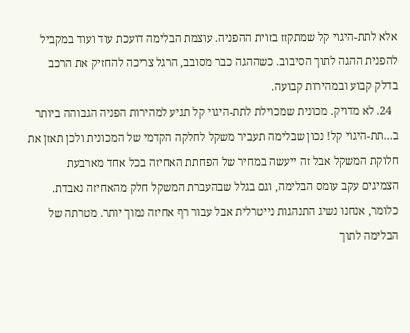אלא לתת-היגוי קל שמתקזז בזוית ההפניה. עוצמת הבלימה דועכת עוד ועוד במקביל להפנית ההגה לתוך הסיבוב. כשההגה כבר מסובב, הרגל צריכה להחזיק את הרכב בדלק קבוע ובמהירות קבועה.
  24. לא מדויק. מכונית שמכוילת לתת-היגוי קל תגיע למהירות הפניה הגבוהה ביותר ב...תת-היגוי קל! נכון שבלימה תעביר משקל לחלקה הקדמי של המכונית ולכן תאזן את חלוקת המשקל אבל זה ייעשה במחיר של הפחתת האחיזה בכל אחד מארבעת הצמיגים עקב עומס הבלימה, וגם בגלל שבהעברת המשקל חלק מהאחיזה נאבדת. כלומר, אנחנו נשיג התנהגות נייטרלית אבל עבור רף אחיזה נמוך יותר. מטרתה של הבלימה לתוך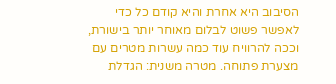הסיבוב היא אחרת והיא קודם כל כדי לאפשר פשוט לבלום מאוחר יותר בישורת, וככה להרוויח עוד כמה עשרות מטרים עם מצערת פתוחה. מטרה משנית: הגדלת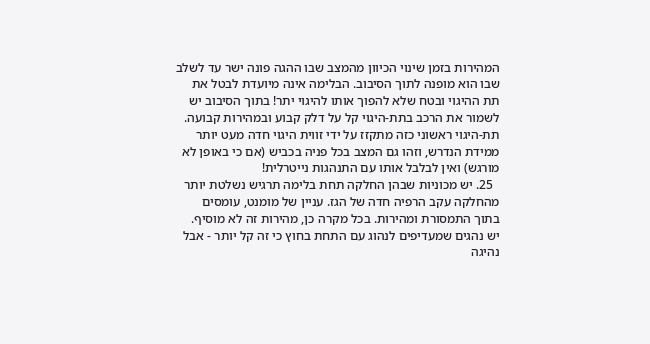המהירות בזמן שינוי הכיוון מהמצב שבו ההגה פונה ישר עד לשלב שבו הוא מופנה לתוך הסיבוב. הבלימה אינה מיועדת לבטל את תת ההיגוי ובטח שלא להפוך אותו להיגוי יתר! בתוך הסיבוב יש לשמור את הרכב בתת-היגוי קל על דלק קבוע ובמהירות קבועה. תת-היגוי ראשוני כזה מתקזז על ידי זווית היגוי חדה מעט יותר ממידת הנדרש, וזהו גם המצב בכל פניה בכביש (אם כי באופן לא מורגש) ואין לבלבל אותו עם התנהגות נייטרלית!
  25. יש מכוניות שבהן החלקה תחת בלימה תרגיש נשלטת יותר מהחלקה עקב הרפיה חדה של הגז. עניין של מומנט, עומסים בתוך התמסורת ומהירות. בכל מקרה כן, מהירות זה לא מוסיף. יש נהגים שמעדיפים לנהוג עם התחת בחוץ כי זה קל יותר - אבל נהיגה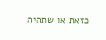כזאת או שתהיה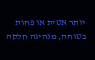יותר אטית או פחות בטוחה, מנהיגה חלקה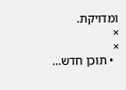ומדויקת.
×
×
  • תוכן חדש...